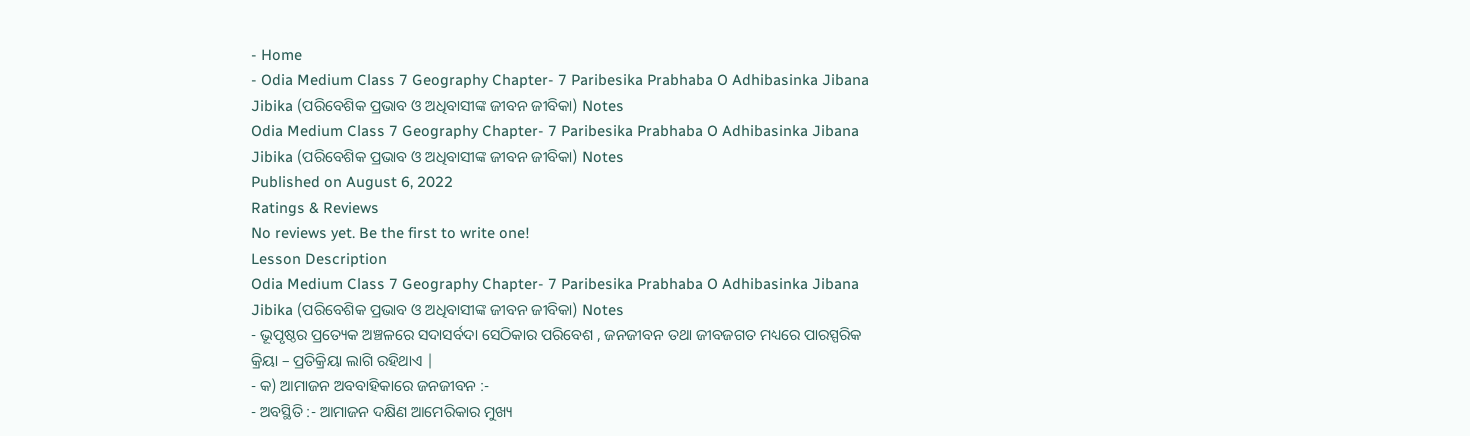- Home
- Odia Medium Class 7 Geography Chapter- 7 Paribesika Prabhaba O Adhibasinka Jibana Jibika (ପରିବେଶିକ ପ୍ରଭାବ ଓ ଅଧିବାସୀଙ୍କ ଜୀବନ ଜୀବିକା) Notes
Odia Medium Class 7 Geography Chapter- 7 Paribesika Prabhaba O Adhibasinka Jibana Jibika (ପରିବେଶିକ ପ୍ରଭାବ ଓ ଅଧିବାସୀଙ୍କ ଜୀବନ ଜୀବିକା) Notes
Published on August 6, 2022
Ratings & Reviews
No reviews yet. Be the first to write one!
Lesson Description
Odia Medium Class 7 Geography Chapter- 7 Paribesika Prabhaba O Adhibasinka Jibana Jibika (ପରିବେଶିକ ପ୍ରଭାବ ଓ ଅଧିବାସୀଙ୍କ ଜୀବନ ଜୀବିକା) Notes
- ଭୂପୃଷ୍ଠର ପ୍ରତ୍ୟେକ ଅଞ୍ଚଳରେ ସଦାସର୍ବଦା ସେଠିକାର ପରିବେଶ , ଜନଜୀବନ ତଥା ଜୀବଜଗତ ମଧ୍ୟରେ ପାରସ୍ପରିକ କ୍ରିୟା – ପ୍ରତିକ୍ରିୟା ଲାଗି ରହିଥାଏ |
- କ) ଆମାଜନ ଅବବାହିକାରେ ଜନଜୀବନ :-
- ଅବସ୍ଥିତି :- ଆମାଜନ ଦକ୍ଷିଣ ଆମେରିକାର ମୁଖ୍ୟ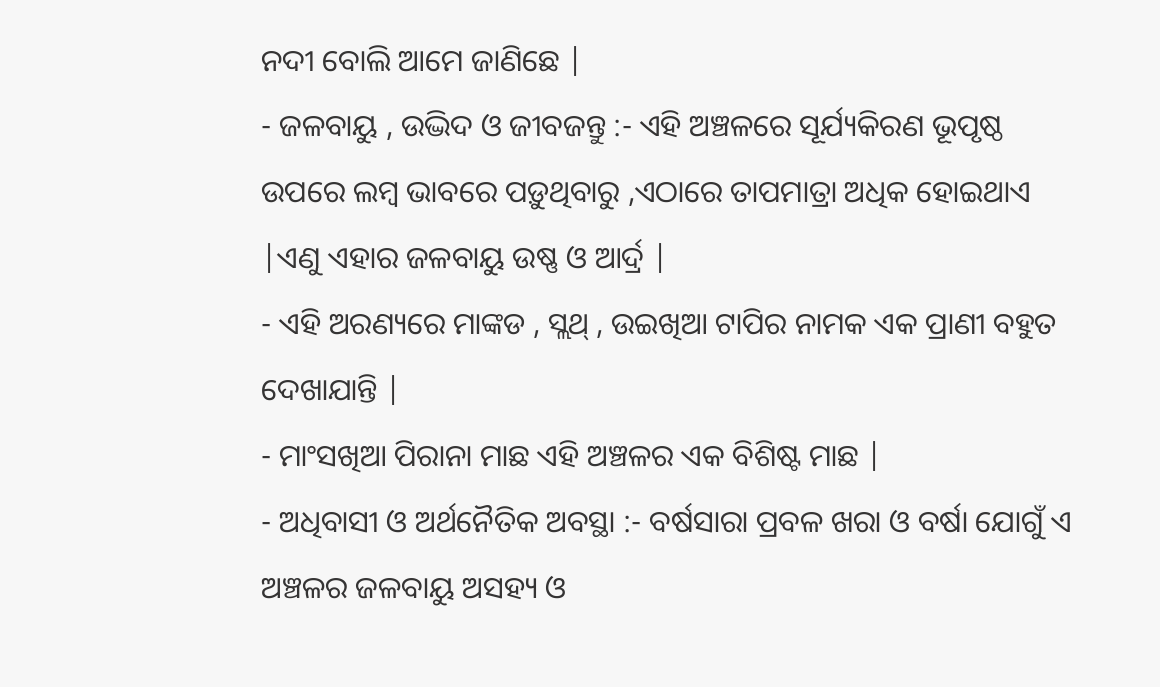ନଦୀ ବୋଲି ଆମେ ଜାଣିଛେ |
- ଜଳବାୟୁ , ଉଦ୍ଭିଦ ଓ ଜୀବଜନ୍ତୁ :- ଏହି ଅଞ୍ଚଳରେ ସୂର୍ଯ୍ୟକିରଣ ଭୂପୃଷ୍ଠ ଉପରେ ଲମ୍ବ ଭାବରେ ପଡ଼ୁଥିବାରୁ ,ଏଠାରେ ତାପମାତ୍ରା ଅଧିକ ହୋଇଥାଏ |ଏଣୁ ଏହାର ଜଳବାୟୁ ଉଷ୍ଣ ଓ ଆର୍ଦ୍ର |
- ଏହି ଅରଣ୍ୟରେ ମାଙ୍କଡ , ସ୍ଲଥ୍ , ଉଇଖିଆ ଟାପିର ନାମକ ଏକ ପ୍ରାଣୀ ବହୁତ ଦେଖାଯାନ୍ତି |
- ମାଂସଖିଆ ପିରାନା ମାଛ ଏହି ଅଞ୍ଚଳର ଏକ ବିଶିଷ୍ଟ ମାଛ |
- ଅଧିବାସୀ ଓ ଅର୍ଥନୈତିକ ଅବସ୍ଥା :- ବର୍ଷସାରା ପ୍ରବଳ ଖରା ଓ ବର୍ଷା ଯୋଗୁଁ ଏ ଅଞ୍ଚଳର ଜଳବାୟୁ ଅସହ୍ୟ ଓ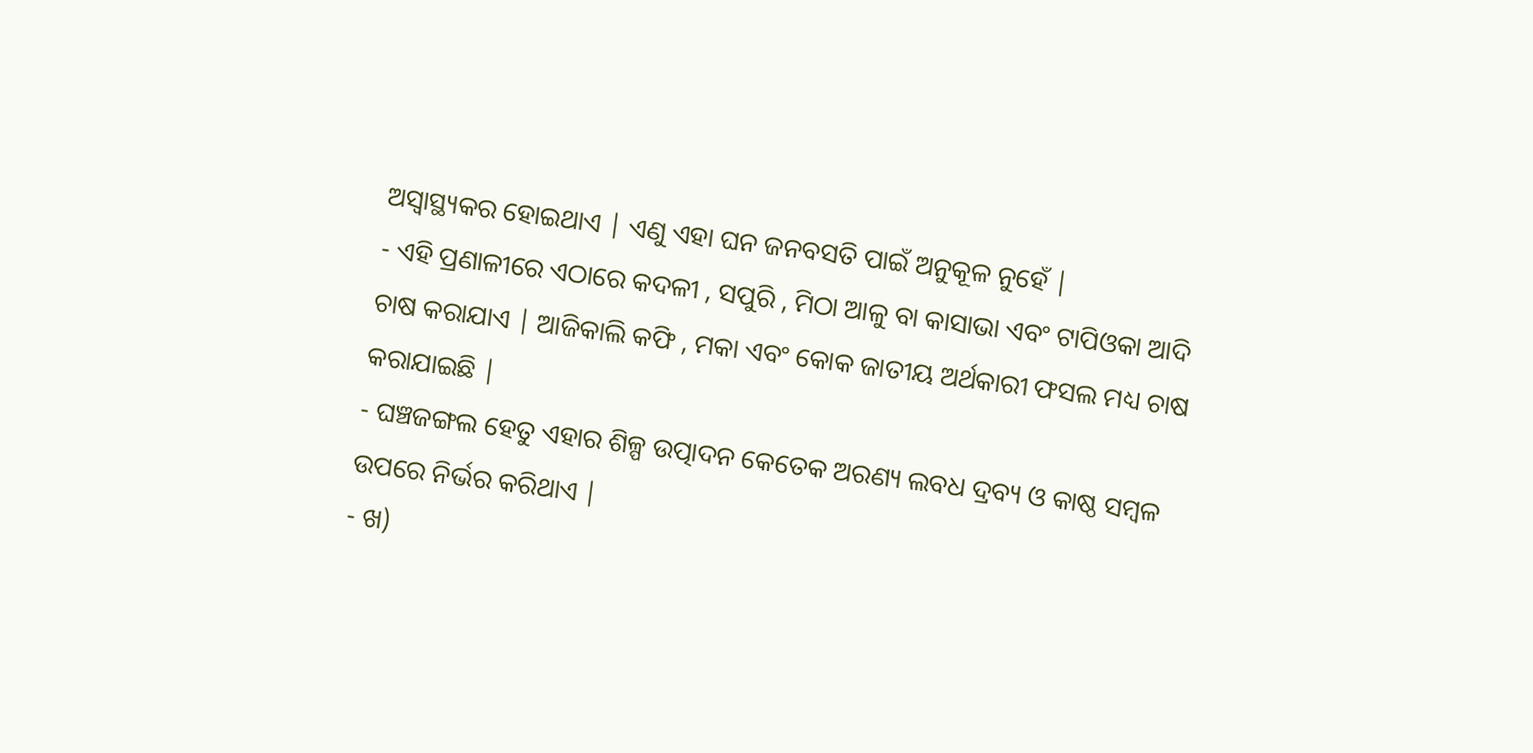ଅସ୍ଵାସ୍ଥ୍ୟକର ହୋଇଥାଏ | ଏଣୁ ଏହା ଘନ ଜନବସତି ପାଇଁ ଅନୁକୂଳ ନୁହେଁ |
- ଏହି ପ୍ରଣାଳୀରେ ଏଠାରେ କଦଳୀ , ସପୁରି , ମିଠା ଆଳୁ ବା କାସାଭା ଏବଂ ଟାପିଓକା ଆଦି ଚାଷ କରାଯାଏ | ଆଜିକାଲି କଫି , ମକା ଏବଂ କୋକ ଜାତୀୟ ଅର୍ଥକାରୀ ଫସଲ ମଧ୍ୟ ଚାଷ କରାଯାଇଛି |
- ଘଞ୍ଚଜଙ୍ଗଲ ହେତୁ ଏହାର ଶିଳ୍ପ ଉତ୍ପାଦନ କେତେକ ଅରଣ୍ୟ ଲବଧ ଦ୍ରବ୍ୟ ଓ କାଷ୍ଠ ସମ୍ବଳ ଉପରେ ନିର୍ଭର କରିଥାଏ |
- ଖ)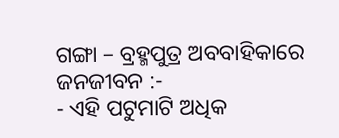ଗଙ୍ଗା – ବ୍ରହ୍ମପୁତ୍ର ଅବବାହିକାରେ ଜନଜୀବନ :-
- ଏହି ପଟୁମାଟି ଅଧିକ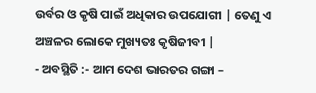ଉର୍ବର ଓ କୃଷି ପାଇଁ ଅଧିକାର ଉପଯୋଗୀ | ତେଣୁ ଏ ଅଞ୍ଚଳର ଲୋକେ ମୁଖ୍ୟତଃ କୃଷିଜୀବୀ |
- ଅବସ୍ଥିତି :- ଆମ ଦେଶ ଭାରତର ଗଙ୍ଗା –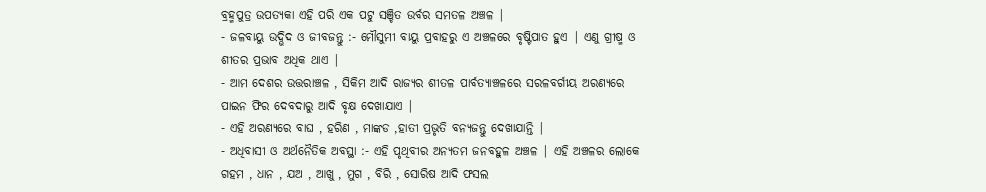ବ୍ରହ୍ମପୁତ୍ର ଉପତ୍ୟକା ଏହି ପରି ଏକ ପଟୁ ସଞ୍ଚିତ ଉର୍ବର ସମତଳ ଅଞ୍ଚଳ |
- ଜଳବାୟୁ ଉଦ୍ଭିଦ ଓ ଜୀବଜନ୍ତୁ :- ମୌସୁମୀ ବାୟୁ ପ୍ରବାହରୁ ଏ ଅଞ୍ଚଳରେ ବୃଷ୍ଟିପାତ ହୁଏ | ଏଣୁ ଗ୍ରୀଷ୍ମ ଓ ଶୀତର ପ୍ରଭାବ ଅଧିକ ଥାଏ |
- ଆମ ଦେଶର ଉତ୍ତରାଞ୍ଚଳ , ସିକିମ ଆଦି ରାଜ୍ୟର ଶୀତଳ ପାର୍ବତ୍ୟାଞ୍ଚଳରେ ସରଳବର୍ଗୀୟ ଅରଣ୍ୟରେ ପାଇନ ଫିର ଦେବଦାରୁ ଆଦି ବୃକ୍ଷ ଦେଖାଯାଏ |
- ଏହି ଅରଣ୍ୟରେ ବାଘ , ହରିଣ , ମାଙ୍କଡ ,ହାତୀ ପ୍ରଭୃତି ବନ୍ୟଜନ୍ତୁ ଦେଖାଯାନ୍ତି |
- ଅଧିବାସୀ ଓ ଅର୍ଥନୈତିକ ଅବସ୍ଥା :- ଏହି ପୃଥିବୀର ଅନ୍ୟତମ ଜନବହୁଳ ଅଞ୍ଚଳ | ଏହି ଅଞ୍ଚଳର ଲୋକେ ଗହମ , ଧାନ , ଯଅ , ଆଖୁ , ମୁଗ , ବିରି , ସୋରିଷ ଆଦି ଫସଲ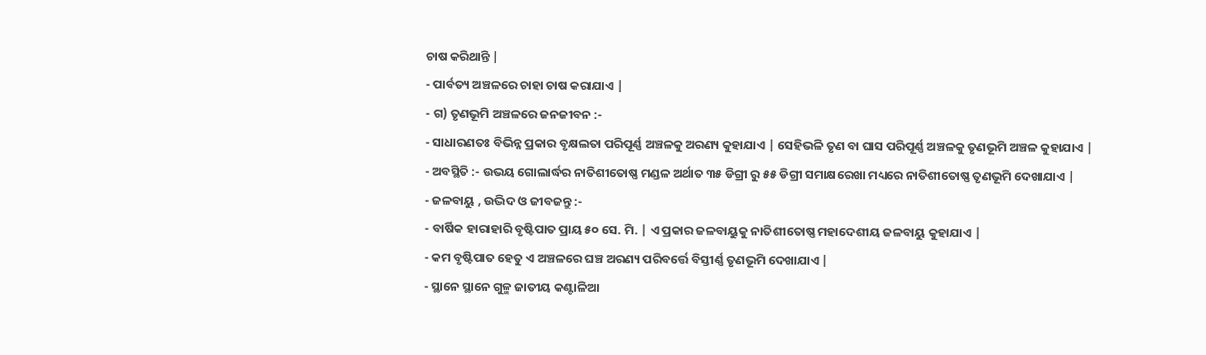ଚାଷ କରିଥାନ୍ତି |
- ପାର୍ବତ୍ୟ ଅଞ୍ଚଳରେ ଚାହା ଚାଷ କରାଯାଏ |
- ଗ) ତୃଣଭୂମି ଅଞ୍ଚଳରେ ଜନଜୀବନ :-
- ସାଧାରଣତଃ ବିଭିନ୍ନ ପ୍ରକାର ବୃକ୍ଷଲତା ପରିପୂର୍ଣ୍ଣ ଅଞ୍ଚଳକୁ ଅରଣ୍ୟ କୁହାଯାଏ | ସେହିଭଳି ତୃଣ ବା ଘାସ ପରିପୂର୍ଣ୍ଣ ଅଞ୍ଚଳକୁ ତୃଣଭୂମି ଅଞ୍ଚଳ କୁହାଯାଏ |
- ଅବସ୍ଥିତି :- ଉଭୟ ଗୋଲାର୍ଦ୍ଧର ନାତିଶୀତୋଷ୍ଣ ମଣ୍ଡଳ ଅର୍ଥାତ ୩୫ ଡିଗ୍ରୀ ରୁ ୫୫ ଡିଗ୍ରୀ ସମାକ୍ଷରେଖା ମଧ୍ୟରେ ନାତିଶୀତୋଷ୍ଣ ତୃଣଭୂମି ଦେଖାଯାଏ |
- ଜଳବାୟୁ , ଉଦ୍ଭିଦ ଓ ଜୀବଜନ୍ତୁ :-
- ବାର୍ଷିକ ହାରାହାରି ବୃଷ୍ଟିପାତ ପ୍ରାୟ ୫୦ ସେ. ମି. | ଏ ପ୍ରକାର ଜଳବାୟୁକୁ ନାତିଶୀତୋଷ୍ଣ ମହାଦେଶୀୟ ଜଳବାୟୁ କୁହାଯାଏ |
- କମ ବୃଷ୍ଟିପାତ ହେତୁ ଏ ଅଞ୍ଚଳରେ ଘଞ୍ଚ ଅରଣ୍ୟ ପରିବର୍ତ୍ତେ ବିସ୍ତୀର୍ଣ୍ଣ ତୃଣଭୂମି ଦେଖାଯାଏ |
- ସ୍ଥାନେ ସ୍ଥାନେ ଗୁଳ୍ମ ଜାତୀୟ କଣ୍ଟାଳିଆ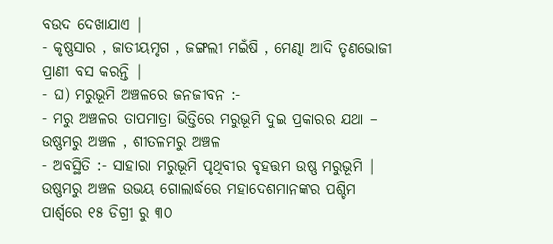ବଉଦ ଦେଖାଯାଏ |
- କୃଷ୍ଣସାର , ଜାତୀୟମୃଗ , ଜଙ୍ଗଲୀ ମଇଁଷି , ମେଣ୍ଢା ଆଦି ତୃଣଭୋଜୀ ପ୍ରାଣୀ ବସ କରନ୍ତି |
- ଘ) ମରୁଭୂମି ଅଞ୍ଚଳରେ ଜନଜୀବନ :-
- ମରୁ ଅଞ୍ଚଳର ତାପମାତ୍ରା ଭିତ୍ତିରେ ମରୁଭୂମି ଦୁଇ ପ୍ରକାରର ଯଥା – ଉଷ୍ଣମରୁ ଅଞ୍ଚଳ , ଶୀତଳମରୁ ଅଞ୍ଚଳ
- ଅବସ୍ଥିତି :- ସାହାରା ମରୁଭୂମି ପୃଥିବୀର ବୃହତ୍ତମ ଉଷ୍ଣ ମରୁଭୂମି | ଉଷ୍ଣମରୁ ଅଞ୍ଚଳ ଉଭୟ ଗୋଲାର୍ଦ୍ଧରେ ମହାଦେଶମାନଙ୍କର ପଶ୍ଚିମ ପାର୍ଶ୍ଵରେ ୧୫ ଡିଗ୍ରୀ ରୁ ୩୦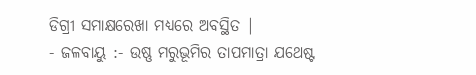ଡିଗ୍ରୀ ସମାକ୍ଷରେଖା ମଧ୍ୟରେ ଅବସ୍ଥିତ |
- ଜଳବାୟୁ :- ଉଷ୍ଣ ମରୁଭୂମିର ତାପମାତ୍ରା ଯଥେଷ୍ଟ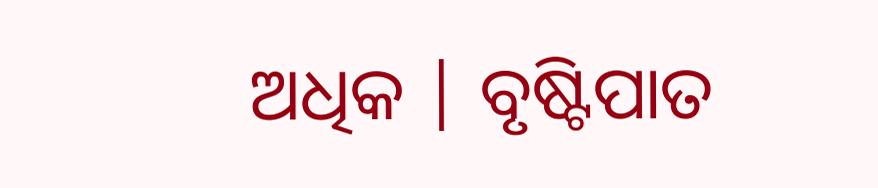ଅଧିକ | ବୃଷ୍ଟିପାତ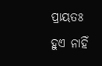ପ୍ରାୟତଃ ହୁଏ ନାହିଁ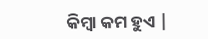କିମ୍ବା କମ ହୁଏ |